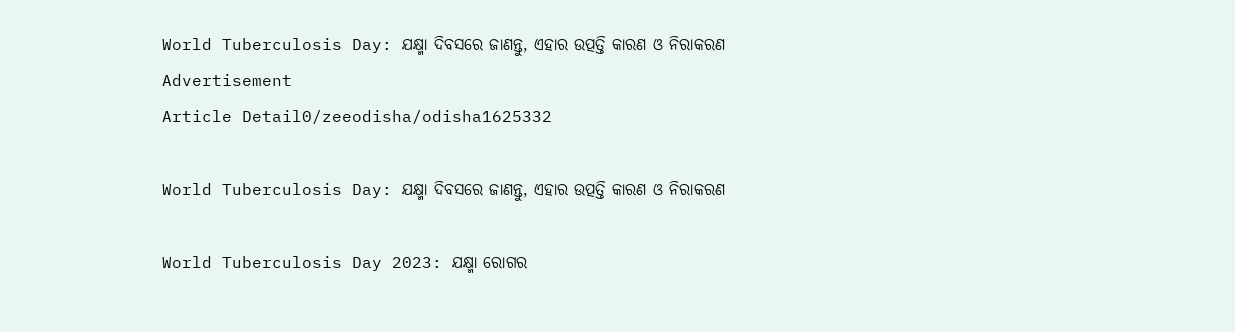World Tuberculosis Day: ଯକ୍ଷ୍ମା ଦିବସରେ ଜାଣନ୍ତୁ, ଏହାର ଉତ୍ପତ୍ତି କାରଣ ଓ ନିରାକରଣ
Advertisement
Article Detail0/zeeodisha/odisha1625332

World Tuberculosis Day: ଯକ୍ଷ୍ମା ଦିବସରେ ଜାଣନ୍ତୁ, ଏହାର ଉତ୍ପତ୍ତି କାରଣ ଓ ନିରାକରଣ

World Tuberculosis Day 2023: ଯକ୍ଷ୍ମା ରୋଗର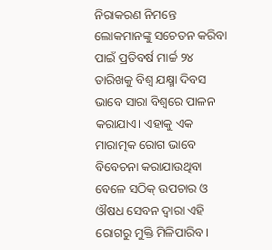ନିରାକରଣ ନିମନ୍ତେ ଲୋକମାନଙ୍କୁ ସଚେତନ କରିବା ପାଇଁ ପ୍ରତିବର୍ଷ ମାର୍ଚ୍ଚ ୨୪ ତାରିଖକୁ ବିଶ୍ୱ ଯକ୍ଷ୍ମା ଦିବସ ଭାବେ ସାରା ବିଶ୍ୱରେ ପାଳନ କରାଯାଏ। ଏହାକୁ ଏକ ମାରାତ୍ମକ ରୋଗ ଭାବେ ବିବେଚନା କରାଯାଉଥିବା ବେଳେ ସଠିକ୍ ଉପଚାର ଓ ଔଷଧ ସେବନ ଦ୍ୱାରା ଏହି ରୋଗରୁ ମୁକ୍ତି ମିଳିପାରିବ।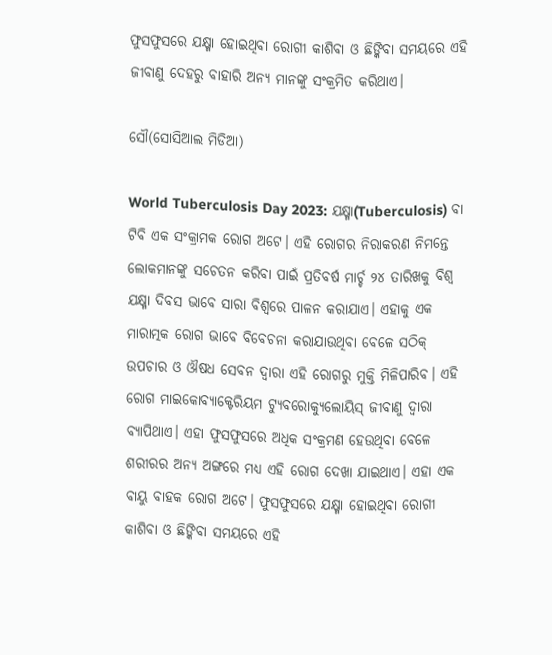ଫୁସଫୁସରେ ଯକ୍ଷ୍ମା ହୋଇଥିବା ରୋଗୀ କାଶିବା ଓ ଛିଙ୍କିବା ସମୟରେ ଏହି ଜୀବାଣୁ ଦେହରୁ ବାହାରି ଅନ୍ୟ ମାନଙ୍କୁ ସଂକ୍ରମିତ କରିଥାଏ।

ସୌ(ସୋସିଆଲ ମିଡିଆ)

World Tuberculosis Day 2023: ଯକ୍ଷ୍ମା(Tuberculosis) ବା ଟିବି ଏକ ସଂକ୍ରାମକ ରୋଗ ଅଟେ। ଏହି ରୋଗର ନିରାକରଣ ନିମନ୍ତେ ଲୋକମାନଙ୍କୁ ସଚେତନ କରିବା ପାଇଁ ପ୍ରତିବର୍ଷ ମାର୍ଚ୍ଚ ୨୪ ତାରିଖକୁ ବିଶ୍ୱ ଯକ୍ଷ୍ମା ଦିବସ ଭାବେ ସାରା ବିଶ୍ୱରେ ପାଳନ କରାଯାଏ। ଏହାକୁ ଏକ ମାରାତ୍ମକ ରୋଗ ଭାବେ ବିବେଚନା କରାଯାଉଥିବା ବେଳେ ସଠିକ୍ ଉପଚାର ଓ ଔଷଧ ସେବନ ଦ୍ୱାରା ଏହି ରୋଗରୁ ମୁକ୍ତି ମିଳିପାରିବ। ଏହି ରୋଗ ମାଇକୋବ୍ୟାକ୍ଟେରିୟମ ଟ୍ୟୁବରୋକ୍ୟୁଲୋୟିସ୍‌ ଜୀବାଣୁ ଦ୍ୱାରା ବ୍ୟାପିଥାଏ। ଏହା ଫୁସଫୁସରେ ଅଧିକ ସଂକ୍ରମଣ ହେଉଥିବା ବେଳେ ଶରୀରର ଅନ୍ୟ ଅଙ୍ଗରେ ମଧ୍ୟ ଏହି ରୋଗ ଦେଖା ଯାଇଥାଏ। ଏହା ଏକ ବାୟୁ ବାହକ ରୋଗ ଅଟେ। ଫୁସଫୁସରେ ଯକ୍ଷ୍ମା ହୋଇଥିବା ରୋଗୀ କାଶିବା ଓ ଛିଙ୍କିବା ସମୟରେ ଏହି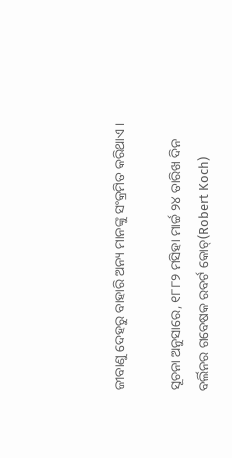ଜୀବାଣୁ ଦେହରୁ ବାହାରି ଅନ୍ୟ ମାନଙ୍କୁ ସଂକ୍ରମିତ କରିଥାଏ।

ସୂଚନା ଅନୁସାରେ, ୧୮୮୨ ମସିହା ମାର୍ଚ୍ଚ ୨୪ ତାରିଖ ଦିନ ବର୍ଲିନର ଗବେଷକ ରବର୍ଟ କୋଚ୍‌(Robert Koch)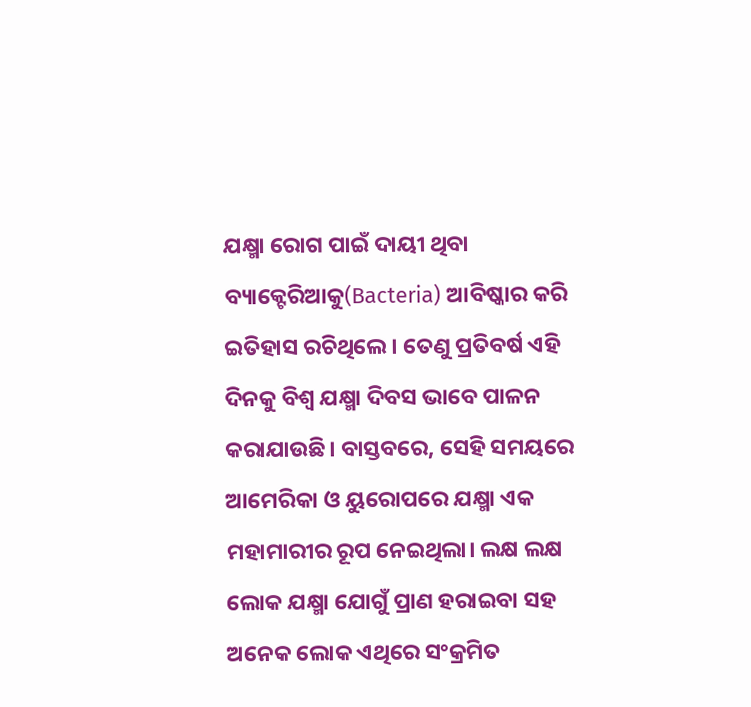ଯକ୍ଷ୍ମା ରୋଗ ପାଇଁ ଦାୟୀ ଥିବା ବ୍ୟାକ୍ଟେରିଆକୁ(Bacteria) ଆବିଷ୍କାର କରି ଇତିହାସ ରଚିଥିଲେ। ତେଣୁ ପ୍ରତିବର୍ଷ ଏହି ଦିନକୁ ବିଶ୍ୱ ଯକ୍ଷ୍ମା ଦିବସ ଭାବେ ପାଳନ କରାଯାଉଛି। ବାସ୍ତବରେ, ସେହି ସମୟରେ ଆମେରିକା ଓ ୟୁରୋପରେ ଯକ୍ଷ୍ମା ଏକ ମହାମାରୀର ରୂପ ନେଇଥିଲା। ଲକ୍ଷ ଲକ୍ଷ ଲୋକ ଯକ୍ଷ୍ମା ଯୋଗୁଁ ପ୍ରାଣ ହରାଇବା ସହ ଅନେକ ଲୋକ ଏଥିରେ ସଂକ୍ରମିତ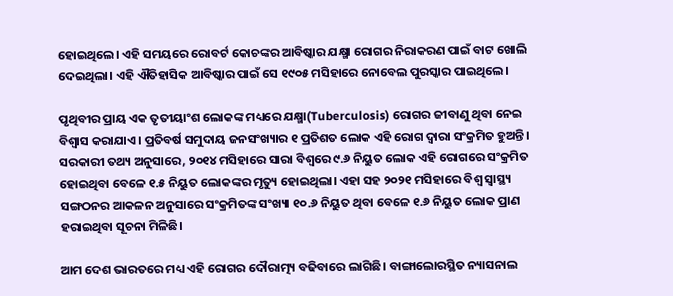ହୋଇଥିଲେ। ଏହି ସମୟରେ ରୋବର୍ଟ କୋଚଙ୍କର ଆବିଷ୍କାର ଯକ୍ଷ୍ମା ରୋଗର ନିରାକରଣ ପାଇଁ ବାଟ ଖୋଲି ଦେଇଥିଲା। ଏହି ଐତିହାସିକ ଆବିଷ୍କାର ପାଇଁ ସେ ୧୯୦୫ ମସିହାରେ ନୋବେଲ ପୁରସ୍କାର ପାଇଥିଲେ।

ପୃଥିବୀର ପ୍ରାୟ ଏକ ତୃତୀୟାଂଶ ଲୋକଙ୍କ ମଧ୍ୟରେ ଯକ୍ଷ୍ମା(Tuberculosis) ରୋଗର ଜୀବାଣୁ ଥିବା ନେଇ ବିଶ୍ୱାସ କରାଯାଏ। ପ୍ରତିବର୍ଷ ସମୁଦାୟ ଜନସଂଖ୍ୟାର ୧ ପ୍ରତିଶତ ଲୋକ ଏହି ରୋଗ ଦ୍ୱାରା ସଂକ୍ରମିତ ହୁଅନ୍ତି। ସରକାରୀ ତଥ୍ୟ ଅନୁସାରେ, ୨୦୧୪ ମସିହାରେ ସାରା ବିଶ୍ୱରେ ୯.୬ ନିୟୁତ ଲୋକ ଏହି ରୋଗରେ ସଂକ୍ରମିତ ହୋଇଥିବା ବେଳେ ୧.୫ ନିୟୁତ ଲୋକଙ୍କର ମୃତ୍ୟୁ ହୋଇଥିଲା। ଏହା ସହ ୨୦୨୧ ମସିହାରେ ବିଶ୍ୱ ସ୍ୱାସ୍ଥ୍ୟ ସଙ୍ଗଠନର ଆକଳନ ଅନୁସାରେ ସଂକ୍ରମିତଙ୍କ ସଂଖ୍ୟା ୧୦.୬ ନିୟୁତ ଥିବା ବେଳେ ୧.୬ ନିୟୁତ ଲୋକ ପ୍ରାଣ ହରାଇଥିବା ସୂଚନା ମିଳିଛି।

ଆମ ଦେଶ ଭାରତରେ ମଧ୍ୟ ଏହି ରୋଗର ଦୌରାତ୍ମ୍ୟ ବଢିବାରେ ଲାଗିଛି। ବାଙ୍ଗାଲୋରସ୍ଥିତ ନ୍ୟାସନାଲ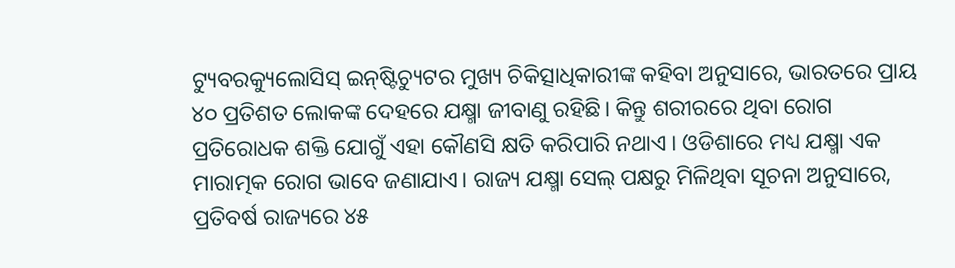ଟ୍ୟୁବରକ୍ୟୁଲୋସିସ୍‌ ଇନ୍‌ଷ୍ଟିଚ୍ୟୁଟର ମୁଖ୍ୟ ଚିକିତ୍ସାଧିକାରୀଙ୍କ କହିବା ଅନୁସାରେ, ଭାରତରେ ପ୍ରାୟ ୪୦ ପ୍ରତିଶତ ଲୋକଙ୍କ ଦେହରେ ଯକ୍ଷ୍ମା ଜୀବାଣୁ ରହିଛି। କିନ୍ତୁ ଶରୀରରେ ଥିବା ରୋଗ ପ୍ରତିରୋଧକ ଶକ୍ତି ଯୋଗୁଁ ଏହା କୌଣସି କ୍ଷତି କରିପାରି ନଥାଏ । ଓଡିଶାରେ ମଧ୍ୟ ଯକ୍ଷ୍ମା ଏକ ମାରାତ୍ମକ ରୋଗ ଭାବେ ଜଣାଯାଏ। ରାଜ୍ୟ ଯକ୍ଷ୍ମା ସେଲ୍‌ ପକ୍ଷରୁ ମିଳିଥିବା ସୂଚନା ଅନୁସାରେ, ପ୍ରତିବର୍ଷ ରାଜ୍ୟରେ ୪୫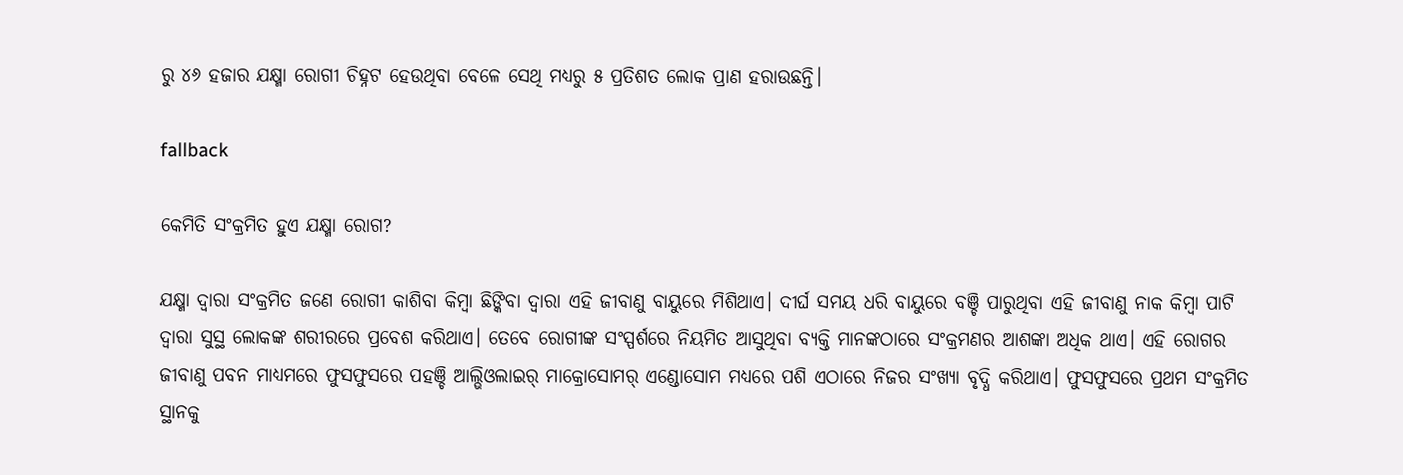ରୁ ୪୬ ହଜାର ଯକ୍ଷ୍ମା ରୋଗୀ ଚିହ୍ନଟ ହେଉଥିବା ବେଳେ ସେଥି ମଧ୍ୟରୁ ୫ ପ୍ରତିଶତ ଲୋକ ପ୍ରାଣ ହରାଉଛନ୍ତି।

fallback

କେମିତି ସଂକ୍ରମିତ ହୁଏ ଯକ୍ଷ୍ମା ରୋଗ?

ଯକ୍ଷ୍ମା ଦ୍ୱାରା ସଂକ୍ରମିତ ଜଣେ ରୋଗୀ କାଶିବା କିମ୍ବା ଛିଙ୍କିବା ଦ୍ୱାରା ଏହି ଜୀବାଣୁ ବାୟୁରେ ମିଶିଥାଏ। ଦୀର୍ଘ ସମୟ ଧରି ବାୟୁରେ ବଞ୍ଚି ପାରୁଥିବା ଏହି ଜୀବାଣୁ ନାକ କିମ୍ବା ପାଟି ଦ୍ୱାରା ସୁସ୍ଥ ଲୋକଙ୍କ ଶରୀରରେ ପ୍ରବେଶ କରିଥାଏ। ତେବେ ରୋଗୀଙ୍କ ସଂସ୍ପର୍ଶରେ ନିୟମିତ ଆସୁଥିବା ବ୍ୟକ୍ତି ମାନଙ୍କଠାରେ ସଂକ୍ରମଣର ଆଶଙ୍କା ଅଧିକ ଥାଏ। ଏହି ରୋଗର ଜୀବାଣୁ ପବନ ମାଧ୍ୟମରେ ଫୁସଫୁସରେ ପହଞ୍ଚି ଆଲ୍ଭିଓଲାଇର୍ ମାକ୍ରୋସୋମର୍‌ ଏଣ୍ଡୋସୋମ ମଧ୍ୟରେ ପଶି ଏଠାରେ ନିଜର ସଂଖ୍ୟା ବୃଦ୍ଧି କରିଥାଏ। ଫୁସଫୁସରେ ପ୍ରଥମ ସଂକ୍ରମିତ ସ୍ଥାନକୁ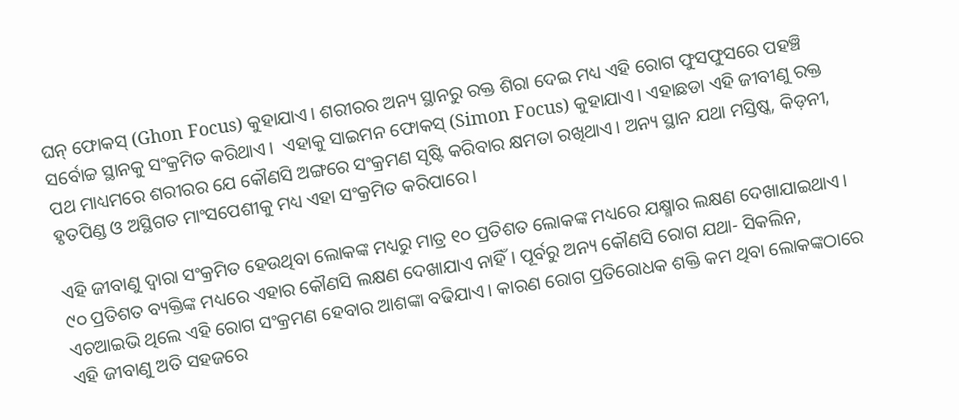ଘନ୍ ଫୋକସ୍ (Ghon Focus) କୁହାଯାଏ। ଶରୀରର ଅନ୍ୟ ସ୍ଥାନରୁ ରକ୍ତ ଶିରା ଦେଇ ମଧ୍ୟ ଏହି ରୋଗ ଫୁସଫୁସରେ ପହଞ୍ଚି ସର୍ବୋଚ୍ଚ ସ୍ଥାନକୁ ସଂକ୍ରମିତ କରିଥାଏ।  ଏହାକୁ ସାଇମନ ଫୋକସ୍ (Simon Focus) କୁହାଯାଏ। ଏହାଛଡା ଏହି ଜୀବୀଣୁ ରକ୍ତ ପଥ ମାଧ୍ୟମରେ ଶରୀରର ଯେ କୌଣସି ଅଙ୍ଗରେ ସଂକ୍ରମଣ ସୃଷ୍ଟି କରିବାର କ୍ଷମତା ରଖିଥାଏ। ଅନ୍ୟ ସ୍ଥାନ ଯଥା ମସ୍ତିଷ୍କ, କିଡ଼ନୀ, ହୃତପିଣ୍ଡ ଓ ଅସ୍ଥିଗତ ମାଂସପେଶୀକୁ ମଧ୍ୟ ଏହା ସଂକ୍ରମିତ କରିପାରେ।

ଏହି ଜୀବାଣୁ ଦ୍ୱାରା ସଂକ୍ରମିତ ହେଉଥିବା ଲୋକଙ୍କ ମଧ୍ୟରୁ ମାତ୍ର ୧୦ ପ୍ରତିଶତ ଲୋକଙ୍କ ମଧ୍ୟରେ ଯକ୍ଷ୍ମାର ଲକ୍ଷଣ ଦେଖାଯାଇଥାଏ। ୯୦ ପ୍ରତିଶତ ବ୍ୟକ୍ତିଙ୍କ ମଧ୍ୟରେ ଏହାର କୌଣସି ଲକ୍ଷଣ ଦେଖାଯାଏ ନାହିଁ। ପୂର୍ବରୁ ଅନ୍ୟ କୌଣସି ରୋଗ ଯଥା- ସିକଲିନ, ଏଚଆଇଭି ଥିଲେ ଏହି ରୋଗ ସଂକ୍ରମଣ ହେବାର ଆଶଙ୍କା ବଢିଯାଏ। କାରଣ ରୋଗ ପ୍ରତିରୋଧକ ଶକ୍ତି କମ ଥିବା ଲୋକଙ୍କଠାରେ ଏହି ଜୀବାଣୁ ଅତି ସହଜରେ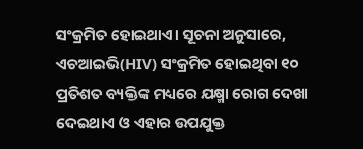ସଂକ୍ରମିତ ହୋଇଥାଏ। ସୂଚନା ଅନୁସାରେ, ଏଚଆଇଭି(HIV) ସଂକ୍ରମିତ ହୋଇଥିବା ୧୦ ପ୍ରତିଶତ ବ୍ୟକ୍ତିଙ୍କ ମଧ୍ୟରେ ଯକ୍ଷ୍ମା ରୋଗ ଦେଖା ଦେଇଥାଏ ଓ ଏହାର ଉପଯୁକ୍ତ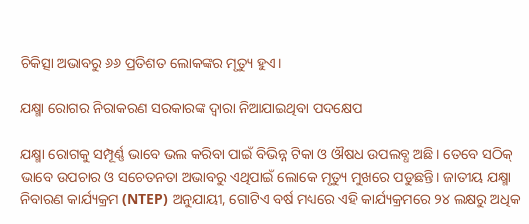ଚିକିତ୍ସା ଅଭାବରୁ ୬୬ ପ୍ରତିଶତ ଲୋକଙ୍କର ମୃତ୍ୟୁ ହୁଏ।

ଯକ୍ଷ୍ମା ରୋଗର ନିରାକରଣ ସରକାରଙ୍କ ଦ୍ୱାରା ନିଆଯାଇଥିବା ପଦକ୍ଷେପ

ଯକ୍ଷ୍ମା ରୋଗକୁ ସମ୍ପୂର୍ଣ୍ଣ ଭାବେ ଭଲ କରିବା ପାଇଁ ବିଭିନ୍ନ ଟିକା ଓ ଔଷଧ ଉପଲବ୍ଧ ଅଛି। ତେବେ ସଠିକ୍ ଭାବେ ଉପଚାର ଓ ସଚେତନତା ଅଭାବରୁ ଏଥିପାଇଁ ଲୋକେ ମୃତ୍ୟୁ ମୁଖରେ ପଡୁଛନ୍ତି। ଜାତୀୟ ଯକ୍ଷ୍ମା ନିବାରଣ କାର୍ଯ୍ୟକ୍ରମ (NTEP) ଅନୁଯାୟୀ, ଗୋଟିଏ ବର୍ଷ ମଧ୍ୟରେ ଏହି କାର୍ଯ୍ୟକ୍ରମରେ ୨୪ ଲକ୍ଷରୁ ଅଧିକ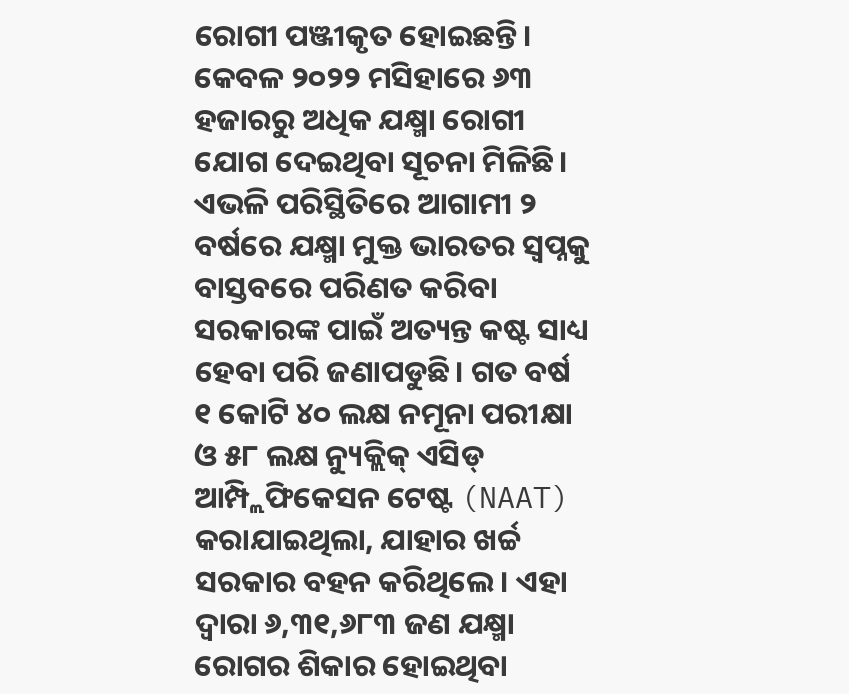ରୋଗୀ ପଞ୍ଜୀକୃତ ହୋଇଛନ୍ତି। କେବଳ ୨୦୨୨ ମସିହାରେ ୬୩ ହଜାରରୁ ଅଧିକ ଯକ୍ଷ୍ମା ରୋଗୀ ଯୋଗ ଦେଇଥିବା ସୂଚନା ମିଳିଛି। ଏଭଳି ପରିସ୍ଥିତିରେ ଆଗାମୀ ୨ ବର୍ଷରେ ଯକ୍ଷ୍ମା ମୁକ୍ତ ଭାରତର ସ୍ୱପ୍ନକୁ ବାସ୍ତବରେ ପରିଣତ କରିବା ସରକାରଙ୍କ ପାଇଁ ଅତ୍ୟନ୍ତ କଷ୍ଟ ସାଧ୍ୟ ହେବା ପରି ଜଣାପଡୁଛି। ଗତ ବର୍ଷ ୧ କୋଟି ୪୦ ଲକ୍ଷ ନମୂନା ପରୀକ୍ଷା ଓ ୫୮ ଲକ୍ଷ ନ୍ୟୁକ୍ଲିକ୍ ଏସିଡ୍ ଆମ୍ପ୍ଲିଫିକେସନ ଟେଷ୍ଟ (NAAT) କରାଯାଇଥିଲା, ଯାହାର ଖର୍ଚ୍ଚ ସରକାର ବହନ କରିଥିଲେ। ଏହା ଦ୍ୱାରା ୬,୩୧,୬୮୩ ଜଣ ଯକ୍ଷ୍ମା ରୋଗର ଶିକାର ହୋଇଥିବା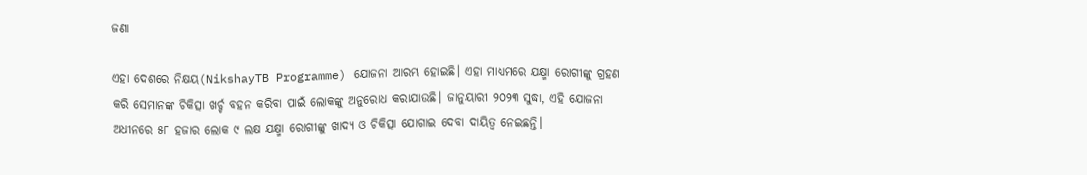ଜଣା

ଏହା ଦେଶରେ ନିକ୍ଷୟ(NikshayTB Programme) ଯୋଜନା ଆରମ୍ଭ ହୋଇଛି। ଏହା ମାଧ୍ୟମରେ ଯକ୍ଷ୍ମା ରୋଗୀଙ୍କୁ ଗ୍ରହଣ କରି ସେମାନଙ୍କ ଚିକିତ୍ସା ଖର୍ଚ୍ଚ ବହନ କରିବା ପାଇଁ ଲୋକଙ୍କୁ ଅନୁରୋଧ କରାଯାଉଛି। ଜାନୁୟାରୀ ୨୦୨୩ ସୁଦ୍ଧା, ଏହି ଯୋଜନା ଅଧୀନରେ ୫୮ ହଜାର ଲୋକ ୯ ଲକ୍ଷ ଯକ୍ଷ୍ମା ରୋଗୀଙ୍କୁ ଖାଦ୍ୟ ଓ ଚିକିତ୍ସା ଯୋଗାଇ ଦେବା ଦାୟିତ୍ୱ ନେଇଛନ୍ତି।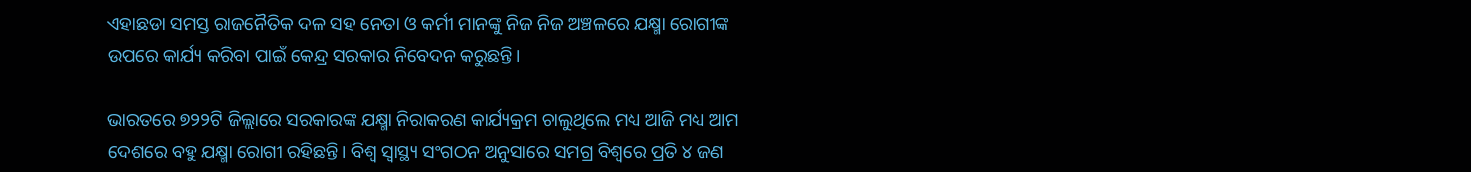ଏହାଛଡା ସମସ୍ତ ରାଜନୈତିକ ଦଳ ସହ ନେତା ଓ କର୍ମୀ ମାନଙ୍କୁ ନିଜ ନିଜ ଅଞ୍ଚଳରେ ଯକ୍ଷ୍ମା ରୋଗୀଙ୍କ ଉପରେ କାର୍ଯ୍ୟ କରିବା ପାଇଁ କେନ୍ଦ୍ର ସରକାର ନିବେଦନ କରୁଛନ୍ତି।

ଭାରତରେ ୭୨୨ଟି ଜିଲ୍ଲାରେ ସରକାରଙ୍କ ଯକ୍ଷ୍ମା ନିରାକରଣ କାର୍ଯ୍ୟକ୍ରମ ଚାଲୁଥିଲେ ମଧ୍ୟ ଆଜି ମଧ୍ୟ ଆମ ଦେଶରେ ବହୁ ଯକ୍ଷ୍ମା ରୋଗୀ ରହିଛନ୍ତି। ବିଶ୍ୱ ସ୍ୱାସ୍ଥ୍ୟ ସଂଗଠନ ଅନୁସାରେ ସମଗ୍ର ବିଶ୍ୱରେ ପ୍ରତି ୪ ଜଣ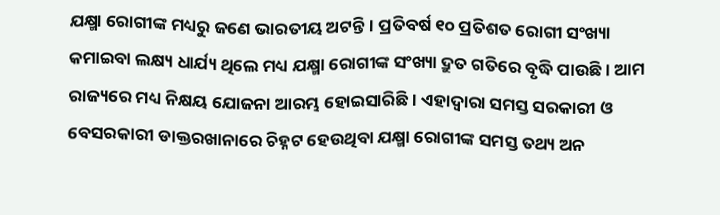ଯକ୍ଷ୍ମା ରୋଗୀଙ୍କ ମଧ୍ୟରୁ ଜଣେ ଭାରତୀୟ ଅଟନ୍ତି। ପ୍ରତିବର୍ଷ ୧୦ ପ୍ରତିଶତ ରୋଗୀ ସଂଖ୍ୟା କମାଇବା ଲକ୍ଷ୍ୟ ଧାର୍ଯ୍ୟ ଥିଲେ ମଧ୍ୟ ଯକ୍ଷ୍ମା ରୋଗୀଙ୍କ ସଂଖ୍ୟା ଦ୍ରୁତ ଗତିରେ ବୃଦ୍ଧି ପାଉଛି। ଆମ ରାଜ୍ୟରେ ମଧ୍ୟ ନିକ୍ଷୟ ଯୋଜନା ଆରମ୍ଭ ହୋଇସାରିଛି। ଏହାଦ୍ୱାରା ସମସ୍ତ ସରକାରୀ ଓ ବେସରକାରୀ ଡାକ୍ତରଖାନାରେ ଚିହ୍ନଟ ହେଉଥିବା ଯକ୍ଷ୍ମା ରୋଗୀଙ୍କ ସମସ୍ତ ତଥ୍ୟ ଅନ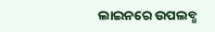ଲାଇନରେ ଉପଲବ୍ଧ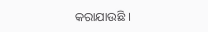କରାଯାଉଛି ।